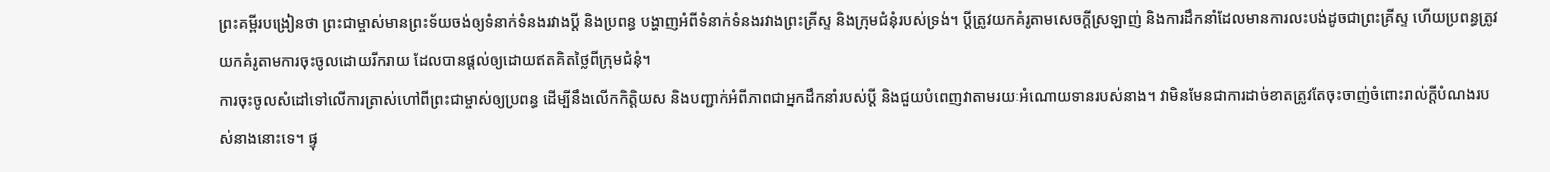ព្រះគម្ពីរបង្រៀនថា ព្រះជាម្ចាស់មានព្រះទ័យចង់ឲ្យទំនាក់ទំនងរវាងប្ដី និងប្រពន្ធ បង្ហាញអំពីទំនាក់ទំនងរវាងព្រះគ្រីស្ទ និងក្រុមជំនុំរបស់ទ្រង់។ ប្ដីត្រូវយកគំរូតាមសេចក្ដីស្រឡាញ់ និងការដឹកនាំដែលមានការលះបង់ដូចជាព្រះគ្រីស្ទ ហើយប្រពន្ធត្រូវយកគំរូតាមការចុះចូលដោយរីករាយ ដែលបានផ្ដល់ឲ្យដោយឥតគិតថ្លៃពីក្រុមជំនុំ។
ការចុះចូលសំដៅទៅលើការត្រាស់ហៅពីព្រះជាម្ចាស់ឲ្យប្រពន្ធ ដើម្បីនឹងលើកកិត្តិយស និងបញ្ជាក់អំពីភាពជាអ្នកដឹកនាំរបស់ប្ដី និងជួយបំពេញវាតាមរយៈអំណោយទានរបស់នាង។ វាមិនមែនជាការដាច់ខាតត្រូវតែចុះចាញ់ចំពោះរាល់ក្ដីបំណងរបស់នាងនោះទេ។ ផ្ទុ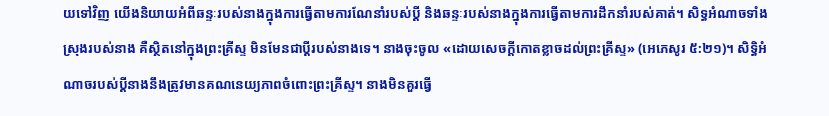យទៅវិញ យើងនិយាយអំពីឆន្ទៈរបស់នាងក្នុងការធ្វើតាមការណែនាំរបស់ប្ដី និងឆន្ទៈរបស់នាងក្នុងការធ្វើតាមការដឹកនាំរបស់គាត់។ សិទ្ធអំណាចទាំងស្រុងរបស់នាង គឺស្ថិតនៅក្នុងព្រះគ្រីស្ទ មិនមែនជាប្ដីរបស់នាងទេ។ នាងចុះចូល «ដោយសេចក្ដីកោតខ្លាចដល់ព្រះគ្រីស្ទ» (អេភេសូរ ៥:២១)។ សិទ្ធិអំណាចរបស់ប្ដីនាងនឹងត្រូវមានគណនេយ្យភាពចំពោះព្រះគ្រីស្ទ។ នាងមិនគួរធ្វើ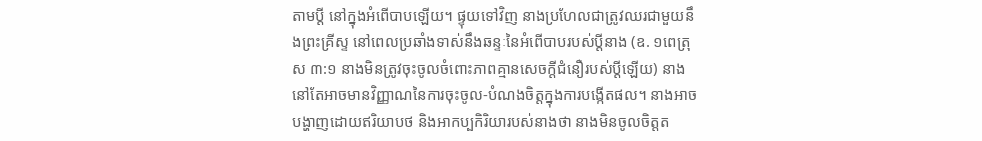តាមប្ដី នៅក្នុងអំពើបាបឡើយ។ ផ្ទុយទៅវិញ នាងប្រហែលជាត្រូវឈរជាមួយនឹងព្រះគ្រីស្ទ នៅពេលប្រឆាំងទាស់នឹងឆន្ទៈនៃអំពើបាបរបស់ប្ដីនាង (ឧ. ១ពេត្រុស ៣:១ នាងមិនត្រូវចុះចូលចំពោះភាពគ្មានសេចក្ដីជំនឿរបស់ប្ដីឡើយ) នាងនៅតែអាចមានវិញ្ញាណនៃការចុះចូល-បំណងចិត្តក្នុងការបង្កើតផល។ នាងអាចបង្ហាញដោយឥរិយាបថ និងអាកប្បកិរិយារបស់នាងថា នាងមិនចូលចិត្តត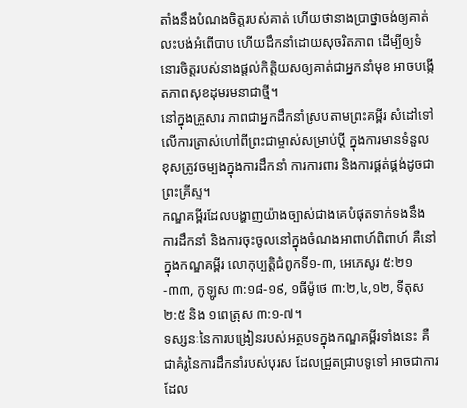តាំងនឹងបំណងចិត្តរបស់គាត់ ហើយថានាងប្រាថ្នាចង់ឲ្យគាត់លះបង់អំពើបាប ហើយដឹកនាំដោយសុចរិតភាព ដើម្បីឲ្យទំនោរចិត្តរបស់នាងផ្ដល់កិត្តិយសឲ្យគាត់ជាអ្នកនាំមុខ អាចបង្កើតភាពសុខដុមរមនាជាថ្មី។
នៅក្នុងគ្រួសារ ភាពជាអ្នកដឹកនាំស្របតាមព្រះគម្ពីរ សំដៅទៅលើការត្រាស់ហៅពីព្រះជាម្ចាស់សម្រាប់ប្ដី ក្នុងការមានទំនួលខុសត្រូវចម្បងក្នុងការដឹកនាំ ការការពារ និងការផ្គត់ផ្គង់ដូចជាព្រះគ្រីស្ទ។
កណ្ឌគម្ពីរដែលបង្ហាញយ៉ាងច្បាស់ជាងគេបំផុតទាក់ទងនឹងការដឹកនាំ និងការចុះចូលនៅក្នុងចំណងអាពាហ៍ពិពាហ៍ គឺនៅក្នុងកណ្ឌគម្ពីរ លោកុប្បត្ដិជំពូកទី១-៣, អេភេសូរ ៥:២១-៣៣, កូឡូស ៣:១៨-១៩, ១ធីម៉ូថេ ៣:២,៤,១២, ទីតុស ២:៥ និង ១ពេត្រុស ៣:១-៧។
ទស្សនៈនៃការបង្រៀនរបស់អត្ថបទក្នុងកណ្ឌគម្ពីរទាំងនេះ គឺជាគំរូនៃការដឹកនាំរបស់បុរស ដែលជ្រួតជ្រាបទូទៅ អាចជាការដែល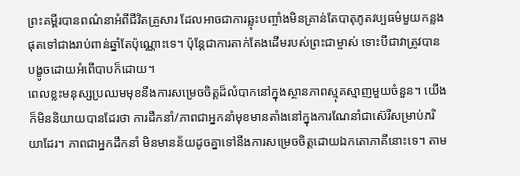ព្រះគម្ពីរបានពណ៌នាអំពីជីវិតគ្រួសារ ដែលអាចជាការឆ្លុះបញ្ចាំងមិនគ្រាន់តែបាតុភូតវប្បធម៌មួយកន្លងផុតទៅជាងរាប់ពាន់ឆ្នាំតែប៉ុណ្ណោះទេ។ ប៉ុន្តែជាការតាក់តែងដើមរបស់ព្រះជាម្ចាស់ ទោះបីជាវាត្រូវបានបង្ខូចដោយអំពើបាបក៏ដោយ។
ពេលខ្លះមនុស្សប្រឈមមុខនឹងការសម្រេចចិត្តដ៏លំបាកនៅក្នុងស្ថានភាពស្មុគស្មាញមួយចំនួន។ យើងក៏មិននិយាយបានដែរថា ការដឹកនាំ/ភាពជាអ្នកនាំមុខមានតាំងនៅក្នុងការណែនាំជាស៊េរីសម្រាប់ភរិយាដែរ។ ភាពជាអ្នកដឹកនាំ មិនមានន័យដូចគ្នាទៅនឹងការសម្រេចចិត្តដោយឯកតោភាគីនោះទេ។ តាម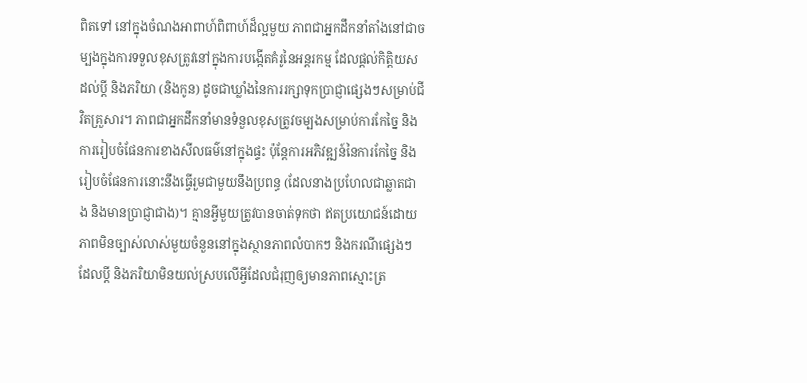ពិតទៅ នៅក្នុងចំណងអាពាហ៍ពិពាហ៍ដ៏ល្អមួយ ភាពជាអ្នកដឹកនាំតាំងនៅជាចម្បងក្នុងការទទួលខុសត្រូវនៅក្នុងការបង្កើតគំរូនៃអន្តរកម្ម ដែលផ្ដល់កិត្តិយសដល់ប្ដី និងភរិយា (និងកូន) ដូចជាឃ្លាំងនៃការរក្សាទុកប្រាជ្ញាផ្សេងៗសម្រាប់ជីវិតគ្រួសារ។ ភាពជាអ្នកដឹកនាំមានទំនួលខុសត្រូវចម្បងសម្រាប់ការកែច្នៃ និងការរៀបចំផែនការខាងសីលធម៌នៅក្នុងផ្ទះ ប៉ុន្តែការអភិវឌ្ឍន៍នៃការកែច្នៃ និងរៀបចំផែនការនោះនឹងធ្វើរួមជាមួយនឹងប្រពន្ធ (ដែលនាងប្រហែលជាឆ្លាតជាង និងមានប្រាជ្ញាជាង)។ គ្មានអ្វីមួយត្រូវបានចាត់ទុកថា ឥតប្រយោជន៍ដោយភាពមិនច្បាស់លាស់មួយចំនួននៅក្នុងស្ថានភាពលំបាកៗ និងករណីផ្សេងៗ ដែលប្ដី និងភរិយាមិនយល់ស្របលើអ្វីដែលជំរុញឲ្យមានភាពស្មោះត្រ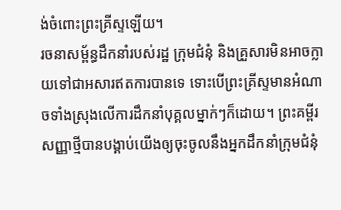ង់ចំពោះព្រះគ្រីស្ទឡើយ។
រចនាសម្ព័ន្ធដឹកនាំរបស់រដ្ឋ ក្រុមជំនុំ និងគ្រួសារមិនអាចក្លាយទៅជាអសារឥតការបានទេ ទោះបើព្រះគ្រីស្ទមានអំណាចទាំងស្រុងលើការដឹកនាំបុគ្គលម្នាក់ៗក៏ដោយ។ ព្រះគម្ពីរសញ្ញាថ្មីបានបង្គាប់យើងឲ្យចុះចូលនឹងអ្នកដឹកនាំក្រុមជំនុំ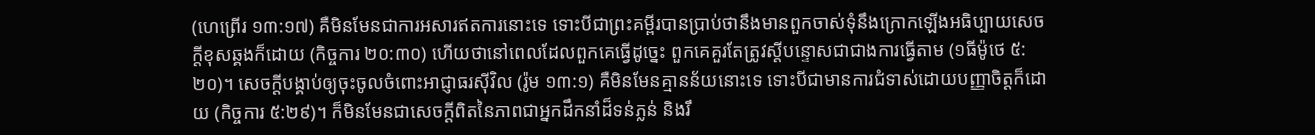(ហេព្រើរ ១៣:១៧) គឺមិនមែនជាការអសារឥតការនោះទេ ទោះបីជាព្រះគម្ពីរបានប្រាប់ថានឹងមានពួកចាស់ទុំនឹងក្រោកឡើងអធិប្បាយសេចក្ដីខុសឆ្គងក៏ដោយ (កិច្ចការ ២០:៣០) ហើយថានៅពេលដែលពួកគេធ្វើដូច្នេះ ពួកគេគួរតែត្រូវស្ដីបន្ទោសជាជាងការធ្វើតាម (១ធីម៉ូថេ ៥:២០)។ សេចក្ដីបង្គាប់ឲ្យចុះចូលចំពោះអាជ្ញាធរស៊ីវិល (រ៉ូម ១៣:១) គឺមិនមែនគ្មានន័យនោះទេ ទោះបីជាមានការជំទាស់ដោយបញ្ញាចិត្តក៏ដោយ (កិច្ចការ ៥:២៩)។ ក៏មិនមែនជាសេចក្ដីពិតនៃភាពជាអ្នកដឹកនាំដ៏ទន់ភ្លន់ និងរឹ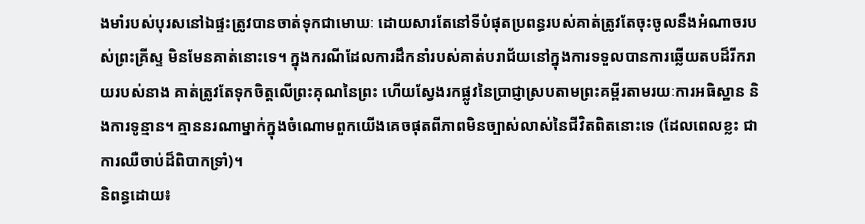ងមាំរបស់បុរសនៅឯផ្ទះត្រូវបានចាត់ទុកជាមោឃៈ ដោយសារតែនៅទីបំផុតប្រពន្ធរបស់គាត់ត្រូវតែចុះចូលនឹងអំណាចរបស់ព្រះគ្រីស្ទ មិនមែនគាត់នោះទេ។ ក្នុងករណីដែលការដឹកនាំរបស់គាត់បរាជ័យនៅក្នុងការទទួលបានការឆ្លើយតបដ៏រីករាយរបស់នាង គាត់ត្រូវតែទុកចិត្តលើព្រះគុណនៃព្រះ ហើយស្វែងរកផ្លូវនៃប្រាជ្ញាស្របតាមព្រះគម្ពីរតាមរយៈការអធិស្ឋាន និងការទូន្មាន។ គ្មាននរណាម្នាក់ក្នុងចំណោមពួកយើងគេចផុតពីភាពមិនច្បាស់លាស់នៃជីវិតពិតនោះទេ (ដែលពេលខ្លះ ជាការឈឺចាប់ដ៏ពិបាកទ្រាំ)។
និពន្ធដោយ៖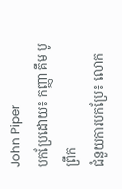John Piper
បកប្រែដោយ៖ កញ្ញា គឹម បូព្រឹក
ជំនួយការបកប្រែ៖ លោក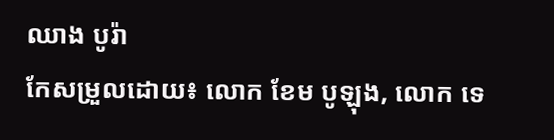ឈាង បូរ៉ា
កែសម្រួលដោយ៖ លោក ខែម បូឡុង, លោក ទេ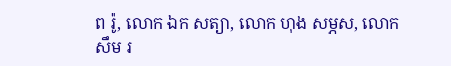ព រ៉ូ, លោក ឯក សត្យា, លោក ហុង សម្ភស, លោក សឹម រ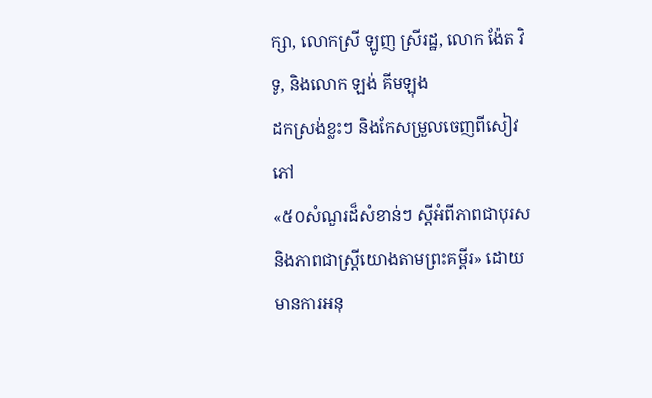ក្សា, លោកស្រី ឡូញ ស្រីរដ្ឋ, លោក ង៉ែត វិទូ, និងលោក ឡង់ គីមឡុង
ដកស្រង់ខ្លះៗ និងកែសម្រួលចេញពីសៀវភៅ
«៥០សំណួរដ៏សំខាន់ៗ ស្ដីអំពីភាពជាបុរស និងភាពជាស្ត្រីយោងតាមព្រះគម្ពីរ» ដោយមានការអនុ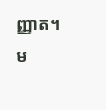ញ្ញាត។
ម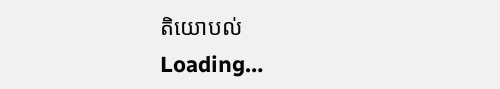តិយោបល់
Loading…